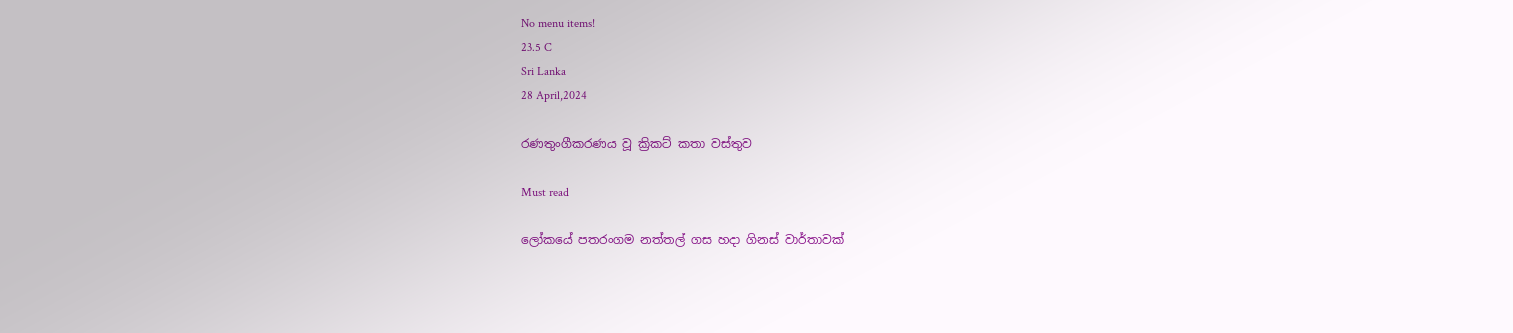No menu items!
23.5 C
Sri Lanka
28 April,2024

රණතුංගීකරණය වූ ක්‍රිකට් කතා වස්තුව

Must read

ලෝකයේ පතරංගම නත්තල් ගස හදා ගිනස් වාර්තාවක්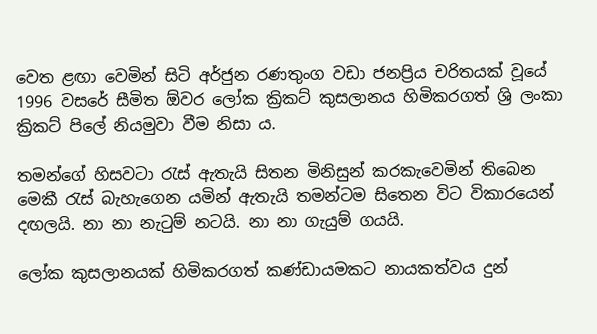වෙත ළඟා වෙමින් සිටි අර්ජුන රණතුංග වඩා ජනප්‍රිය චරිතයක් වූයේ 1996 වසරේ සීමිත ඕවර ලෝක ක්‍රිකට් කුසලානය හිමිකරගත් ශ්‍රි ලංකා ක්‍රිකට් පිලේ නියමුවා වීම නිසා ය.

තමන්ගේ හිසවටා රැස් ඇතැයි සිතන මිනිසුන් කරකැවෙමින් තිබෙන මෙකී රැස් බැහැගෙන යමින් ඇතැයි තමන්ටම සිතෙන විට විකාරයෙන් දඟලයි. නා නා නැටුම් නටයි. නා නා ගැයුම් ගයයි.

ලෝක කුසලානයක් හිමිකරගත් කණ්ඩායමකට නායකත්වය දුන්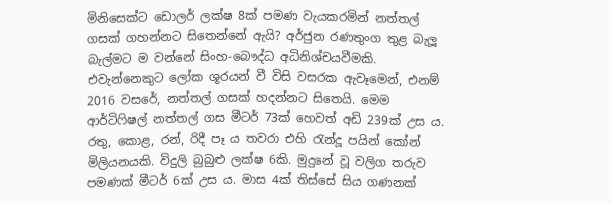මිනිසෙක්ට ඩොලර් ලක්ෂ 8ක් පමණ වැයකරමින් නත්තල් ගසක් ගහන්නට සිතෙන්නේ ඇයි? අර්ජුන රණතුංග තුළ බැලූ බැල්මට ම වන්නේ සිංහ-බෞද්ධ අධිනිශ්චයවීමකි. එවැන්නෙකුට ලෝක ශූරයන් වී විසි වසරක ඇවෑමෙන්, එනම් 2016 වසරේ, නත්තල් ගසක් හදන්නට සිතෙයි. මෙම ආර්ටිෆිෂල් නත්තල් ගස මීටර් 73ක් හෙවත් අඩි 239ක් උස ය. රතු, කොළ, රන්, රිදී පෑ ය තවරා එහි රැන්දූ පයින් කෝන් මිලියනයකි. විදුලි බුබුළු ලක්ෂ 6කි. මුදුනේ වූ වලිග තරුව පමණක් මීටර් 6ක් උස ය. මාස 4ක් තිස්සේ සිය ගණනක්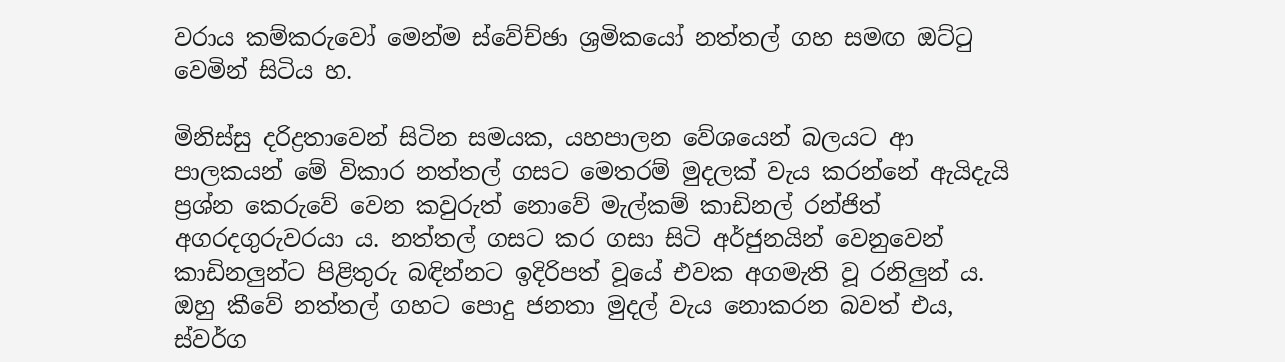වරාය කම්කරුවෝ මෙන්ම ස්වේච්ඡා ශ්‍රමිකයෝ නත්තල් ගහ සමඟ ඔට්ටු වෙමින් සිටිය හ.

මිනිස්සු දරිද්‍රතාවෙන් සිටින සමයක, යහපාලන වේශයෙන් බලයට ආ පාලකයන් මේ විකාර නත්තල් ගසට මෙතරම් මුදලක් වැය කරන්නේ ඇයිදැයි ප්‍රශ්න කෙරුවේ වෙන කවුරුත් නොවේ මැල්කම් කාඩිනල් රන්ජිත් අගරදගුරුවරයා ය. නත්තල් ගසට කර ගසා සිටි අර්ජුනයින් වෙනුවෙන් කාඩිනලුන්ට පිළිතුරු බඳින්නට ඉදිරිපත් වූයේ එවක අගමැති වූ රනිලුන් ය. ඔහු කීවේ නත්තල් ගහට පොදු ජනතා මුදල් වැය නොකරන බවත් එය, ස්වර්ග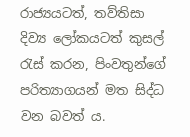රාජ්‍යයටත්, තව්තිසා දිව්‍ය ලෝකයටත් කුසල් රැස් කරන, පිංවතුන්ගේ පරිත්‍යාගයන් මත සිද්ධ වන බවත් ය.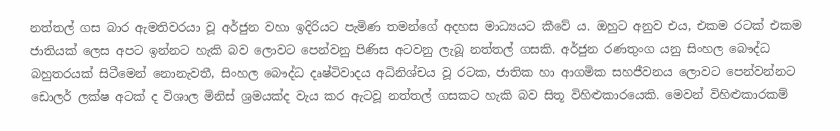නත්තල් ගස බාර ඇමතිවරයා වූ අර්ජුන වහා ඉදිරියට පැමිණ තමන්ගේ අදහස මාධ්‍යයට කීවේ ය. ඔහුට අනුව එය, එකම රටක් එකම ජාතියක් ලෙස අපට ඉන්නට හැකි බව ලොවට පෙන්වනු පිණිස අටවනු ලැබූ නත්තල් ගසකි. අර්ජුන රණතුංග යනු සිංහල බෞද්ධ බහුතරයක් සිටීමෙන් නොනැවතී, සිංහල බෞද්ධ දෘෂ්ටිවාදය අධිනිශ්චය වූ රටක, ජාතික හා ආගමික සහජීවනය ලොවට පෙන්වන්නට ඩොලර් ලක්ෂ අටක් ද විශාල මිනිස් ශ්‍රමයක්ද වැය කර ඇටවූ නත්තල් ගසකට හැකි බව සිතූ විහිළුකාරයෙකි. මෙවන් විහිළුකාරකම්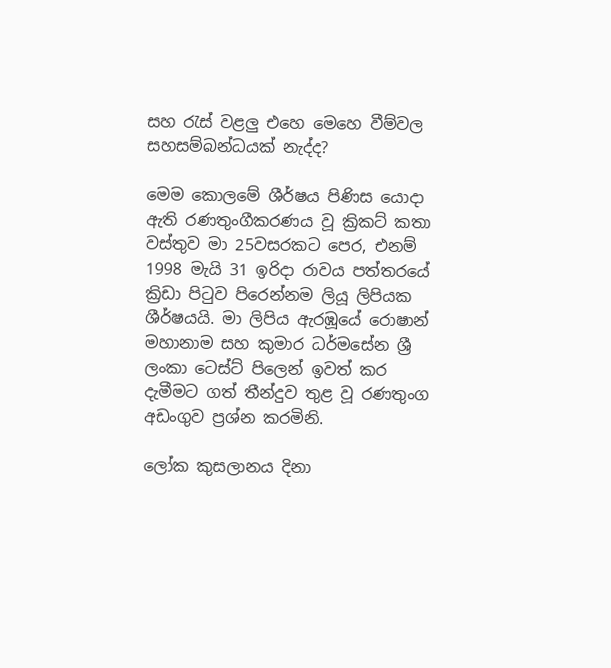සහ රැස් වළලු එහෙ මෙහෙ වීම්වල සහසම්බන්ධයක් නැද්ද?

මෙම කොලමේ ශීර්ෂය පිණිස යොදා ඇති රණතුංගීකරණය වූ ක්‍රිකට් කතා වස්තුව මා 25වසරකට පෙර, එනම් 1998 මැයි 31 ඉරිදා රාවය පත්තරයේ ක්‍රිඩා පිටුව පිරෙන්නම ලියූ ලිපියක ශීර්ෂයයි. මා ලිපිය ඇරඹූයේ රොෂාන් මහානාම සහ කුමාර ධර්මසේන ශ්‍රී ලංකා ටෙස්ට් පිලෙන් ඉවත් කර දැමීමට ගත් තීන්දුව තුළ වූ රණතුංග අඩංගුව ප්‍රශ්න කරමිනි.

ලෝක කුසලානය දිනා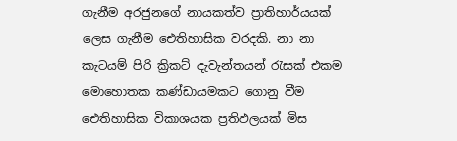ගැනීම අරජුනගේ නායකත්ව ප්‍රාතිහාර්යයක් ලෙස ගැනීම ඓතිහාසික වරදකි. නා නා කැටයම් පිරි ක්‍රිකට් දැවැන්තයන් රැසක් එකම මොහොතක කණ්ඩායමකට ගොනු වීම ඓතිහාසික විකාශයක ප්‍රතිඵලයක් මිස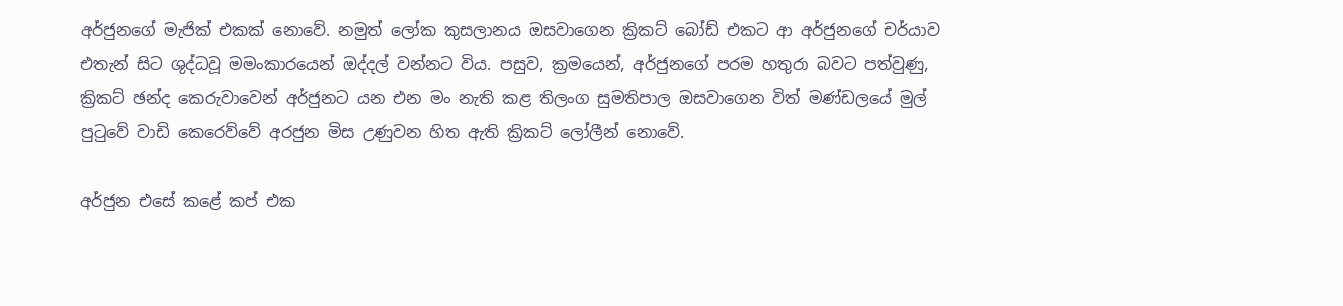අර්ජුනගේ මැජික් එකක් නොවේ. නමුත් ලෝක කුසලානය ඔසවාගෙන ක්‍රිකට් බෝඩ් එකට ආ අර්ජුනගේ චර්යාව එතැන් සිට ශුද්ධවූ මමංකාරයෙන් ඔද්දල් වන්නට විය. පසුව, ක්‍රමයෙන්, අර්ජුනගේ පරම හතුරා බවට පත්වුණු, ක්‍රිකට් ඡන්ද කෙරුවාවෙන් අර්ජුනට යන එන මං නැති කළ තිලංග සුමතිපාල ඔසවාගෙන විත් මණ්ඩලයේ මුල් පුටුවේ වාඩි කෙරෙව්වේ අරජුන මිස උණුවන හිත ඇති ක්‍රිකට් ලෝලීන් නොවේ.

අර්ජුන එසේ කළේ කප් එක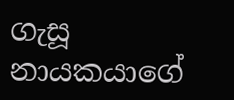ගැසූ නායකයාගේ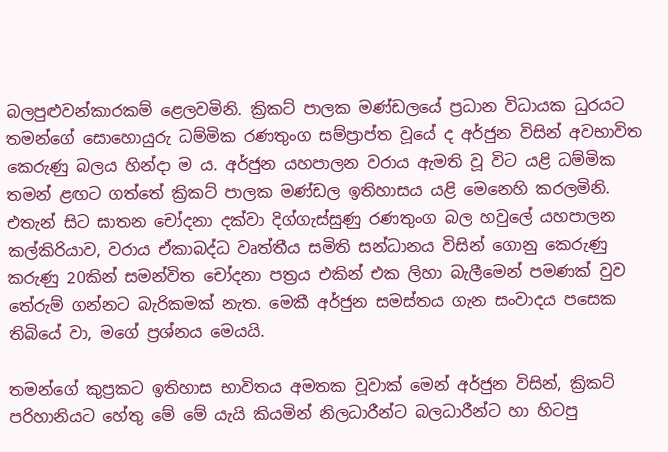බලපුළුවන්කාරකම් ළෙලවමිනි. ක්‍රිකට් පාලක මණ්ඩලයේ ප්‍රධාන විධායක ධුරයට තමන්ගේ සොහොයුරු ධම්මික රණතුංග සම්ප්‍රාප්ත වූයේ ද අර්ජුන විසින් අවභාවිත කෙරුණු බලය හින්දා ම ය. අර්ජුන යහපාලන වරාය ඇමති වූ විට යළි ධම්මික තමන් ළඟට ගත්තේ ක්‍රිකට් පාලක මණ්ඩල ඉතිහාසය යළි මෙනෙහි කරලමිනි. එතැන් සිට ඝාතන චෝදනා දක්වා දිග්ගැස්සුණු රණතුංග බල හවුලේ යහපාලන කල්කිරියාව, වරාය ඒකාබද්ධ වෘත්තීය සමිති සන්ධානය විසින් ගොනු කෙරුණු කරුණු 20කින් සමන්විත චෝදනා පත්‍රය එකින් එක ලිහා බැලීමෙන් පමණක් වුව තේරුම් ගන්නට බැරිකමක් නැත. මෙකී අර්ජුන සමස්තය ගැන සංවාදය පසෙක තිබියේ වා, මගේ ප්‍රශ්නය මෙයයි.

තමන්ගේ කුප්‍රකට ඉතිහාස භාවිතය අමතක වූවාක් මෙන් අර්ජුන විසින්, ක්‍රිකට් පරිහානියට හේතු මේ මේ යැයි කියමින් නිලධාරීන්ට බලධාරීන්ට හා හිටපු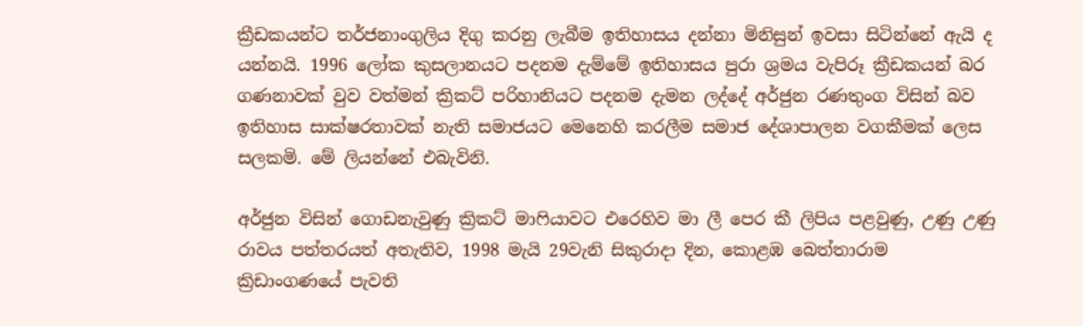ක්‍රීඩකයන්ට තර්ජනාංගුලිය දිගු කරනු ලැබීම ඉතිහාසය දන්නා මිනිසුන් ඉවසා සිටින්නේ ඇයි ද යන්නයි. 1996 ලෝක කුසලානයට පදනම දැම්මේ ඉතිහාසය පුරා ශ්‍රමය වැපිරූ ක්‍රීඩකයන් බර ගණනාවක් වුව වත්මන් ක්‍රිකට් පරිහානියට පදනම දැමන ලද්දේ අර්ජුන රණතුංග විසින් බව ඉතිහාස සාක්ෂරතාවක් නැති සමාජයට මෙනෙහි කරලීම සමාජ දේශාපාලන වගකීමක් ලෙස සලකමි. මේ ලියන්නේ එබැවිනි.

අර්ජුන විසින් ගොඩනැවුණු ක්‍රිකට් මාෆියාවට එරෙහිව මා ලී පෙර කී ලිපිය පළවුණු, උණු උණු රාවය පත්තරයත් අතැතිව, 1998 මැයි 29වැනි සිකුරාදා දින, කොළඹ බෙත්තාරාම ක්‍රිඩාංගණයේ පැවති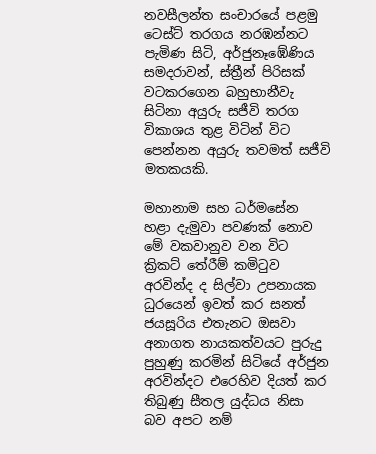නවසීලන්ත සංචාරයේ පළමු ටෙස්ට් තරගය නරඹන්නට පැමිණ සිටි, අර්ජුනෑඹේණිය සමදරාවන්, ස්ත්‍රීන් පිරිසක් වටකරගෙන බහුභානීවැ සිටිනා අයුරු සජීවි තරග විකාශය තුළ විටින් විට පෙන්නන අයුරු තවමත් සජීවි මතකයකි.

මහානාම සහ ධර්මසේන හළා දැමුවා පවණක් නොව මේ වකවානුව වන විට ක්‍රිකට් තේරීම් කමිටුව අරවින්ද ද සිල්වා උපනායක ධුරයෙන් ඉවත් කර සනත් ජයසූරිය එතැනට ඔසවා අනාගත නායකත්වයට පුරුදු පුහුණු කරමින් සිටියේ අර්ජුන අරවින්දට එරෙහිව දියත් කර තිබුණු සීතල යුද්ධය නිසා බව අපට නම්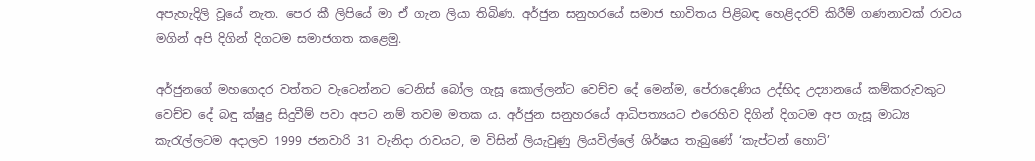අපැහැදිලි වූයේ නැත. පෙර කී ලිපියේ මා ඒ ගැන ලියා තිබිණ. අර්ජුන සනුහරයේ සමාජ භාවිතය පිළිබඳ හෙළිදරව් කිරීම් ගණනාවක් රාවය මගින් අපි දිගින් දිගටම සමාජගත කළෙමු.

අර්ජුනගේ මහගෙදර වත්තට වැටෙන්නට ටෙනිස් බෝල ගැසූ කොල්ලන්ට වෙච්ච දේ මෙන්ම, පේරාදෙණිය උද්භිද උද්‍යානයේ කම්කරුවකුට වෙච්ච දේ බඳු ක්ෂුද්‍ර සිදුවීම් පවා අපට නම් තවම මතක ය. අර්ජුන සනුහරයේ ආධිපත්‍යයට එරෙහිව දිගින් දිගටම අප ගැසූ මාධ්‍ය කැරැල්ලටම අදාලව 1999 ජනවාරි 31 වැනිදා රාවයට, ම විසින් ලියැවුණු ලියවිල්ලේ ශිර්ෂය තැබුණේ ‘කැප්ටන් හොට්’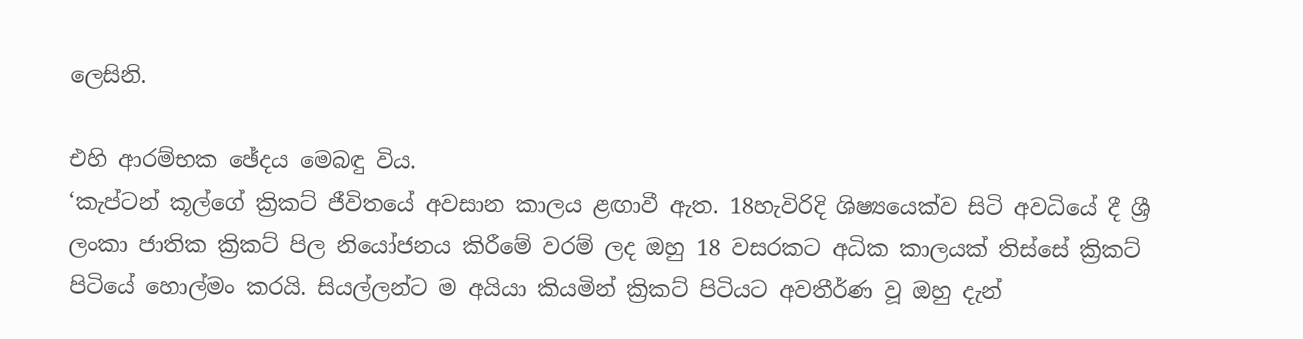ලෙසිනි.

එහි ආරම්භක ඡේදය මෙබඳු විය.
‘කැප්ටන් කූල්ගේ ක්‍රිකට් ජීවිතයේ අවසාන කාලය ළඟාවී ඇත. 18හැවිරිදි ශිෂ්‍යයෙක්ව සිටි අවධියේ දී ශ්‍රී ලංකා ජාතික ක්‍රිකට් පිල නියෝජනය කිරීමේ වරම් ලද ඔහු 18 වසරකට අධික කාලයක් තිස්සේ ක්‍රිකට් පිටියේ හොල්මං කරයි. සියල්ලන්ට ම අයියා කියමින් ක්‍රිකට් පිටියට අවතීර්ණ වූ ඔහු දැන්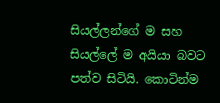සියල්ලන්ගේ ම සහ සියල්ලේ ම අයියා බවට පත්ව සිටියි. කොටින්ම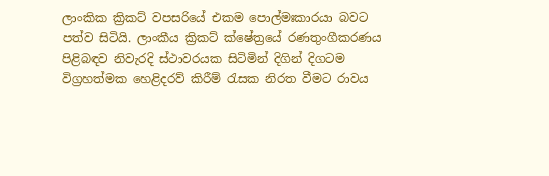ලාංකික ක්‍රිකට් වපසරියේ එකම පොල්මඃකාරයා බවට පත්ව සිටියි. ලාංකීය ක්‍රිකට් ක්ෂේත්‍රයේ රණතුංගීකරණය පිළිබඳව නිවැරදි ස්ථාවරයක සිටිමින් දිගින් දිගටම විග්‍රහත්මක හෙළිදරව් කිරීම් රැසක නිරත වීමට රාවය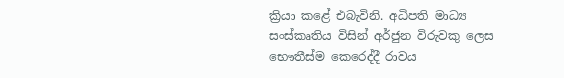ක්‍රියා කළේ එබැවිනි. අධිපති මාධ්‍ය සංස්කෘතිය විසින් අර්ජුන විරුවකු ලෙස භෞතීස්ම කෙරෙද්දී රාවය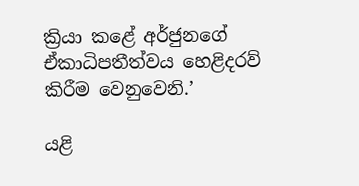ක්‍රියා කළේ අර්ජුනගේ ඒකාධිපතීත්වය හෙළිදරව් කිරීම වෙනුවෙනි.’

යළි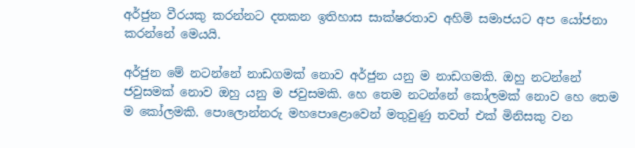අර්ජුන වීරයකු කරන්නට දතකන ඉතිහාස සාක්ෂරතාව අහිමි සමාජයට අප යෝජනා කරන්නේ මෙයයි.

අර්ජුන මේ නටන්නේ නාඩගමක් නොව අර්ජුන යනු ම නාඩගමකි. ඔහු නටන්නේ ජවුසමක් නොව ඔහු යනු ම ජවුසමකි. හෙ තෙම නටන්නේ කෝලමක් නොව හෙ තෙම ම කෝලමකි. පොලොන්නරු මහපොළොවෙන් මතුවුණු තවත් එක් මිනිසකු වන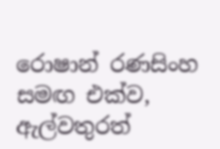රොෂාන් රණසිංහ සමඟ එක්ව, ඇල්වතුරත්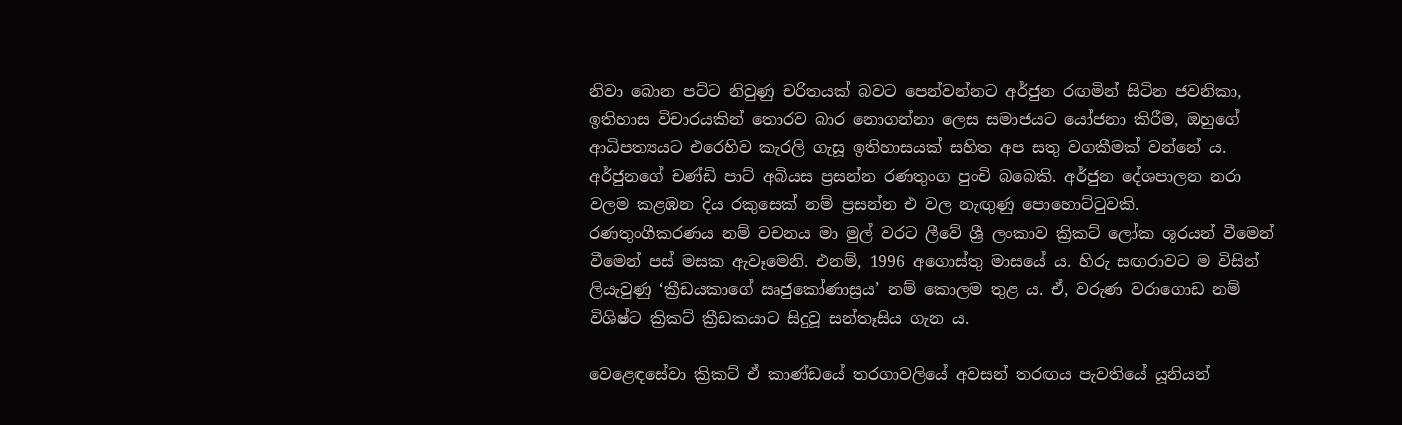නිවා බොන පට්ට නිවුණු චරිතයක් බවට පෙන්වන්නට අර්ජුන රඟමින් සිටින ජවනිකා, ඉතිහාස විචාරයකින් තොරව බාර නොගන්නා ලෙස සමාජයට යෝජනා කිරීම, ඔහුගේ ආධිපත්‍යයට එරෙහිව කැරලි ගැසූ ඉතිහාසයක් සහිත අප සතු වගකීමක් වන්නේ ය. අර්ජුනගේ චණ්ඩි පාට් අබියස ප්‍රසන්න රණතුංග පුංචි බබෙකි. අර්ජුන දේශපාලන නරා වලම කළඹන දිය රකුසෙක් නම් ප්‍රසන්න එ වල නැඟුණු පොහොට්ටුවකි.
රණතුංගීකරණය නම් වචනය මා මුල් වරට ලීවේ ශ්‍රී ලංකාව ක්‍රිකට් ලෝක ශූරයන් වීමෙන් වීමෙන් පස් මසක ඇවෑමෙනි. එනම්, 1996 අගොස්තු මාසයේ ය. හිරු සඟරාවට ම විසින් ලියැවුණු ‘ක්‍රීඩයකාගේ ඍජුකෝණාස්‍රය’ නම් කොලම තුළ ය. ඒ, වරුණ වරාගොඩ නම් විශිෂ්ට ක්‍රිකට් ක්‍රීඩකයාට සිදුවූ සන්තෑසිය ගැන ය.

වෙළෙඳසේවා ක්‍රිකට් ඒ කාණ්ඩයේ තරගාවලියේ අවසන් තරඟය පැවතියේ යූනියන්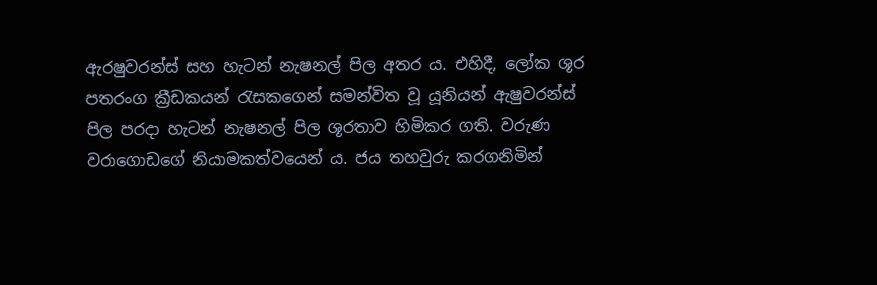ඇරෂුවරන්ස් සහ හැටන් නැෂනල් පිල අතර ය. එහිදී, ලෝක ශූර පතරංග ක්‍රීඩකයන් රැසකගෙන් සමන්විත වූ යූනියන් ඇෂුවරන්ස් පිල පරදා හැටන් නැෂනල් පිල ශූරතාව හිමිකර ගති. වරුණ වරාගොඩගේ නියාමකත්වයෙන් ය. ජය තහවුරු කරගනිමින්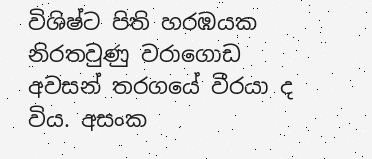විශිෂ්ට පිති හරඹයක නිරතවුණු වරාගොඩ අවසන් තරගයේ වීරයා ද විය. අසංක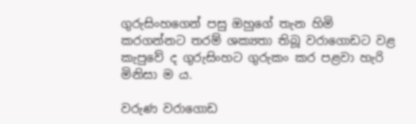ගුරුසිංහගෙන් පසු ඔහුගේ තැන හිමි කරගන්නට තරම් ශක්‍යතා තිබූ වරාගොඩට වළ කැපුවේ ද ගුරුසිංහට ගුරුකං කර පළවා හැරි මිනිසා ම ය.

වරුණ වරාගොඩ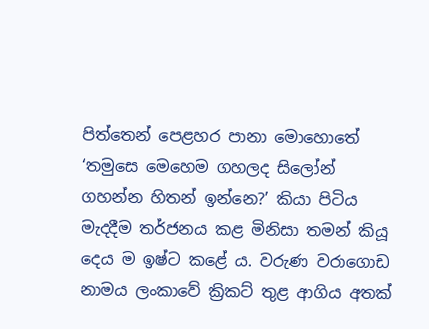පිත්තෙන් පෙළහර පානා මොහොතේ ‘තමුසෙ මෙහෙම ගහලද සිලෝන් ගහන්න හිතන් ඉන්නෙ?’ කියා පිටිය මැදදීම තර්ජනය කළ මිනිසා තමන් කියූ දෙය ම ඉෂ්ට කළේ ය. වරුණ වරාගොඩ නාමය ලංකාවේ ක්‍රිකට් තුළ ආගිය අතක්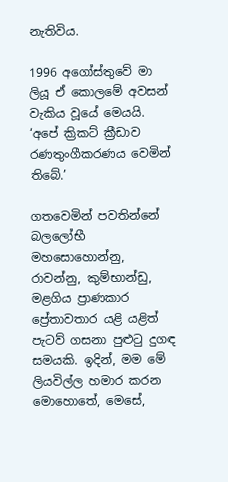නැතිවිය.

1996 අගෝස්තුවේ මා ලියූ ඒ කොලමේ අවසන් වැකිය වූයේ මෙයයි. ‘අපේ ක්‍රිකට් ක්‍රීඩාව රණතුංගීකරණය වෙමින් තිබේ.’

ගතවෙමින් පවතින්නේ බලලෝභී මහසොහොන්නු, රාවන්නු, කුම්භාන්ඩු, මළගිය ප්‍රාණකාර ප්‍රේතාවතාර යළි යළිත් පැටව් ගසනා පුළුටු දුගඳ සමයකි. ඉදින්, මම මේ ලියවිල්ල හමාර කරන මොහොතේ, මෙසේ,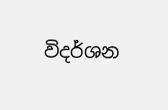විදර්ශන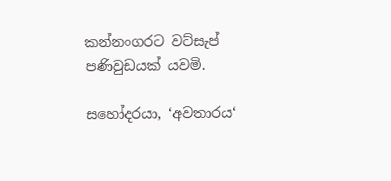කන්නංගරට වට්සැප් පණිවුඩයක් යවමි.

සහෝදරයා, ‘අවතාරය‘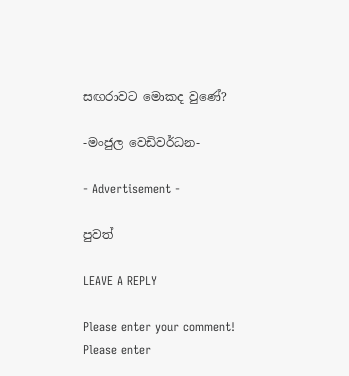සඟරාවට මොකද වුණේ?

-මංජුල වෙඩිවර්ධන-

- Advertisement -

පුවත්

LEAVE A REPLY

Please enter your comment!
Please enter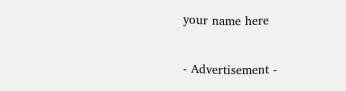your name here

- Advertisement -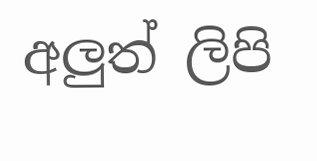අලුත් ලිපි